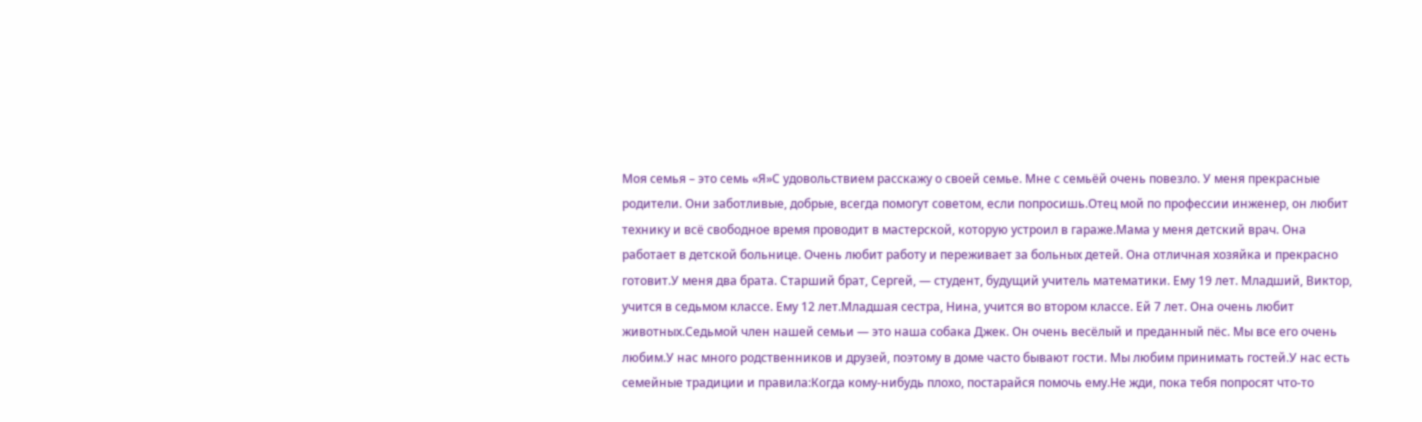Моя семья – это семь «Я»С удовольствием расскажу о своей семье. Мне с семьёй очень повезло. У меня прекрасные родители. Они заботливые, добрые, всегда помогут советом, если попросишь.Отец мой по профессии инженер, он любит технику и всё свободное время проводит в мастерской, которую устроил в гараже.Мама у меня детский врач. Она работает в детской больнице. Очень любит работу и переживает за больных детей. Она отличная хозяйка и прекрасно готовит.У меня два брата. Старший брат, Сергей, — студент, будущий учитель математики. Ему 19 лет. Младший, Виктор, учится в седьмом классе. Ему 12 лет.Младшая сестра, Нина, учится во втором классе. Ей 7 лет. Она очень любит животных.Седьмой член нашей семьи — это наша собака Джек. Он очень весёлый и преданный пёс. Мы все его очень любим.У нас много родственников и друзей, поэтому в доме часто бывают гости. Мы любим принимать гостей.У нас есть семейные традиции и правила:Когда кому-нибудь плохо, постарайся помочь ему.Не жди, пока тебя попросят что-то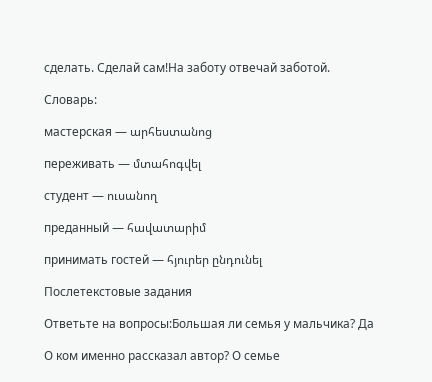сделать. Сделай сам!На заботу отвечай заботой.

Словарь:

мастерская — արհեստանոց

переживать — մտահոգվել

студент — ուսանող

преданный — հավատարիմ

принимать гостей — հյուրեր ընդունել

Послетекстовые задания

Ответьте на вопросы:Большая ли семья у мальчика? Да

О ком именно рассказал автор? О семье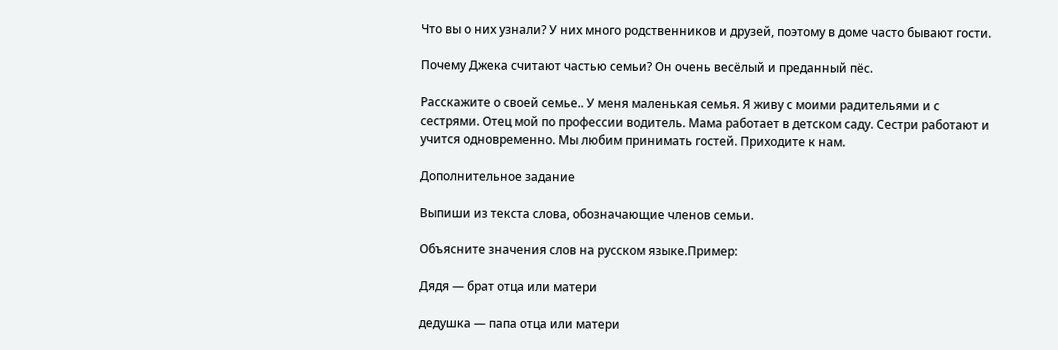Что вы о них узнали? У них много родственников и друзей, поэтому в доме часто бывают гости.

Почему Джека считают частью семьи? Он очень весёлый и преданный пёс.

Расскажите о своей семье.. У меня маленькая семья. Я живу с моими радительями и с сестрями. Отец мой по профессии водитель. Мама работает в детском саду. Сестри работают и учится одновременно. Мы любим принимать гостей. Приходите к нам.

Дополнительное задание

Выпиши из текста слова, обозначающие членов семьи.

Объясните значения слов на русском языке.Пример:

Дядя — брат отца или матери

дедушка — папа отца или матери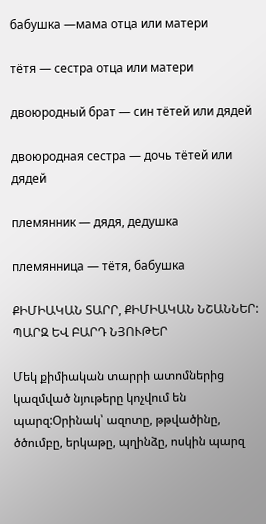бабушка —мама отца или матери

тётя — сестра отца или матери

двоюродный брат — син тётей или дядей

двоюродная сестра — дочь тётей или дядей

племянник — дядя, дедушка

племянница — тётя, бабушка

ՔԻՄԻԱԿԱՆ ՏԱՐՐ, ՔԻՄԻԱԿԱՆ ՆՇԱՆՆԵՐ: ՊԱՐԶ ԵՎ ԲԱՐԴ ՆՅՈՒԹԵՐ

Մեկ քիմիական տարրի ատոմներից կազմված նյութերը կոչվում են պարզ:Օրինակ՝ ազոտը, թթվածինը, ծծումբը, երկաթը, պղինձը, ոսկին պարզ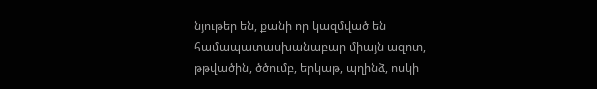նյութեր են, քանի որ կազմված են համապատասխանաբար միայն ազոտ, թթվածին, ծծումբ, երկաթ, պղինձ, ոսկի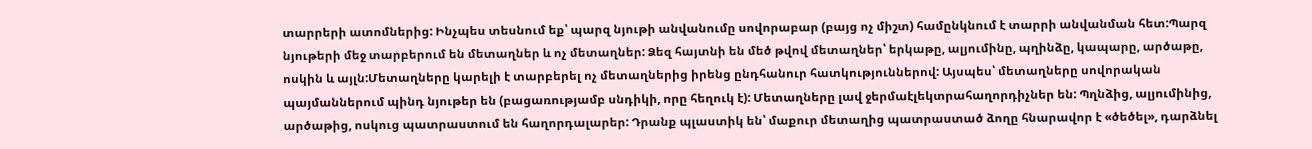տարրերի ատոմներից: Ինչպես տեսնում եք՝ պարզ նյութի անվանումը սովորաբար (բայց ոչ միշտ) համընկնում է տարրի անվանման հետ:Պարզ նյութերի մեջ տարբերում են մետաղներ և ոչ մետաղներ: Ձեզ հայտնի են մեծ թվով մետաղներ՝ երկաթը, ալյումինը, պղինձը, կապարը, արծաթը, ոսկին և այլն:Մետաղները կարելի է տարբերել ոչ մետաղներից իրենց ընդհանուր հատկություններով: Այսպես՝ մետաղները սովորական պայմաններում պինդ նյութեր են (բացառությամբ սնդիկի, որը հեղուկ է): Մետաղները լավ ջերմաէլեկտրահաղորդիչներ են: Պղնձից, ալյումինից, արծաթից, ոսկուց պատրաստում են հաղորդալարեր: Դրանք պլաստիկ են՝ մաքուր մետաղից պատրաստած ձողը հնարավոր է «ծեծել», դարձնել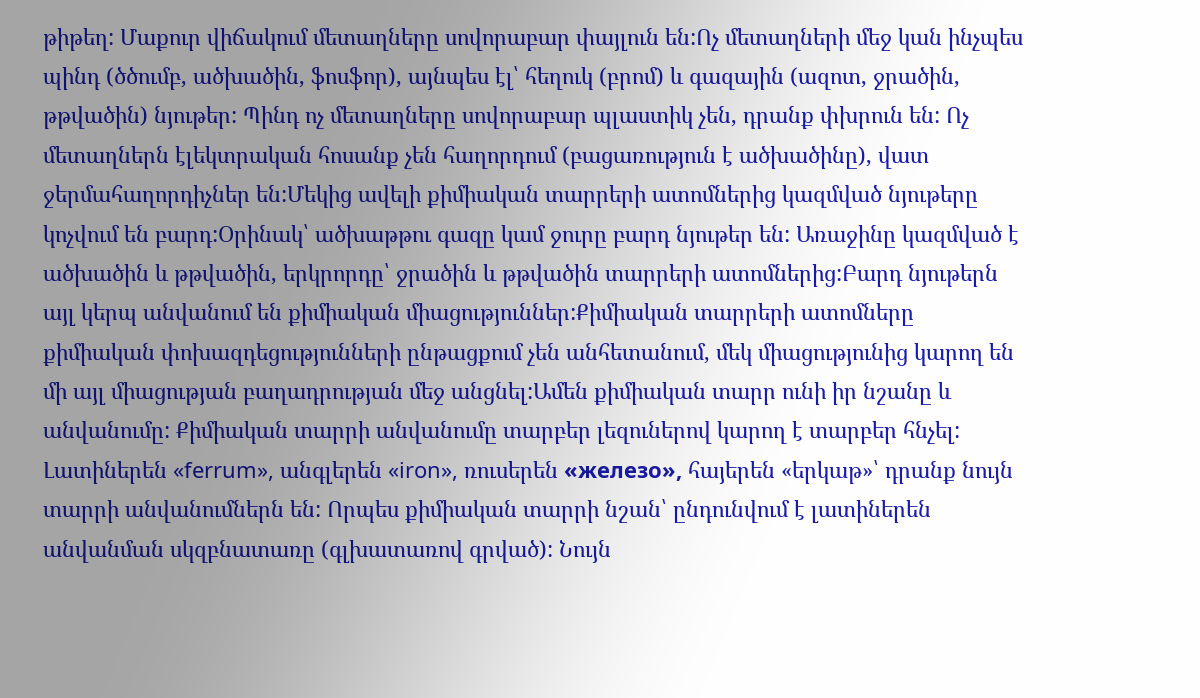թիթեղ: Մաքուր վիճակում մետաղները սովորաբար փայլուն են:Ոչ մետաղների մեջ կան ինչպես պինդ (ծծումբ, ածխածին, ֆոսֆոր), այնպես էլ՝ հեղուկ (բրոմ) և գազային (ազոտ, ջրածին, թթվածին) նյութեր: Պինդ ոչ մետաղները սովորաբար պլաստիկ չեն, դրանք փխրուն են: Ոչ մետաղներն էլեկտրական հոսանք չեն հաղորդում (բացառություն է ածխածինը), վատ ջերմահաղորդիչներ են:Մեկից ավելի քիմիական տարրերի ատոմներից կազմված նյութերը կոչվում են բարդ:Օրինակ՝ ածխաթթու գազը կամ ջուրը բարդ նյութեր են: Առաջինը կազմված է ածխածին և թթվածին, երկրորդը՝ ջրածին և թթվածին տարրերի ատոմներից:Բարդ նյութերն այլ կերպ անվանում են քիմիական միացություններ:Քիմիական տարրերի ատոմները քիմիական փոխազդեցությունների ընթացքում չեն անհետանում, մեկ միացությունից կարող են մի այլ միացության բաղադրության մեջ անցնել:Ամեն քիմիական տարր ունի իր նշանը և անվանումը: Քիմիական տարրի անվանումը տարբեր լեզուներով կարող է տարբեր հնչել: Լատիներեն «ferrum», անգլերեն «iron», ռուսերեն «железо», հայերեն «երկաթ»՝ դրանք նույն տարրի անվանումներն են: Որպես քիմիական տարրի նշան՝ ընդունվում է լատիներեն անվանման սկզբնատառը (գլխատառով գրված): Նույն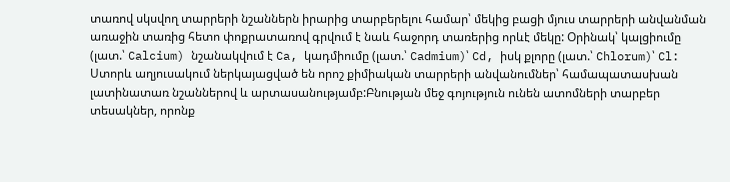տառով սկսվող տարրերի նշաններն իրարից տարբերելու համար՝ մեկից բացի մյուս տարրերի անվանման առաջին տառից հետո փոքրատառով գրվում է նաև հաջորդ տառերից որևէ մեկը: Օրինակ՝ կալցիումը (լատ.՝ Calcium) նշանակվում է Ca, կադմիումը (լատ.՝ Cadmium)՝ Cd, իսկ քլորը (լատ.՝ Chlorum)՝ Cl: Ստորև աղյուսակում ներկայացված են որոշ քիմիական տարրերի անվանումներ՝ համապատասխան լատինատառ նշաններով և արտասանությամբ:Բնության մեջ գոյություն ունեն ատոմների տարբեր տեսակներ, որոնք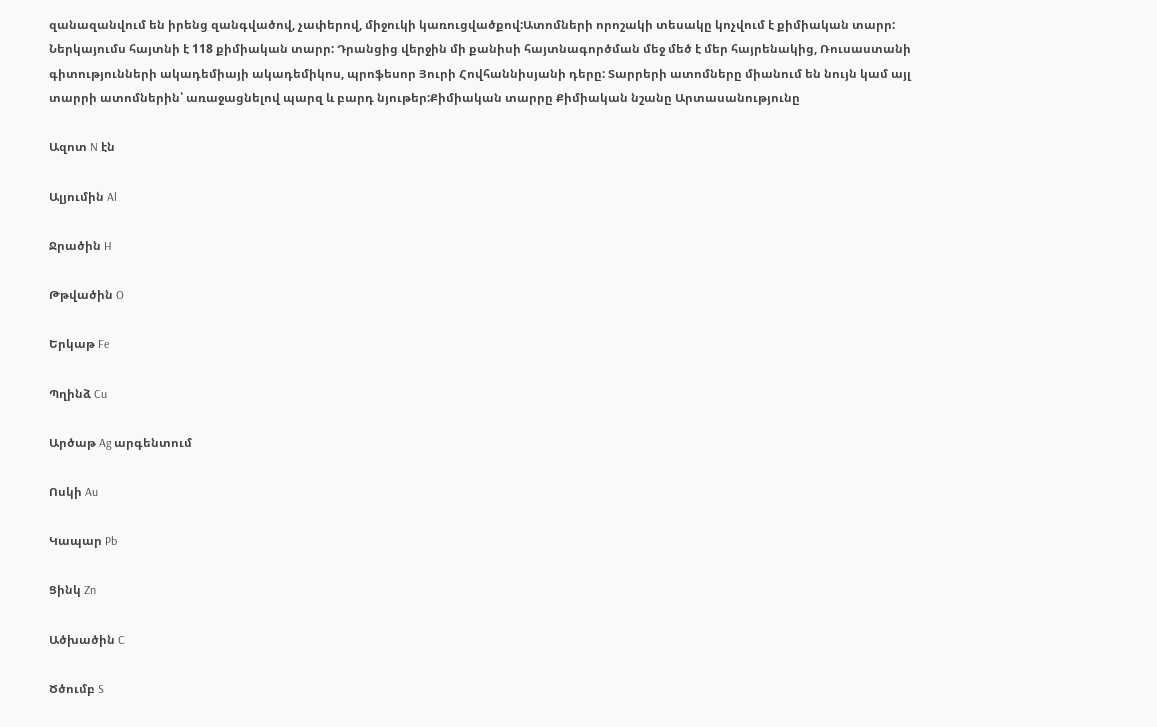զանազանվում են իրենց զանգվածով, չափերով, միջուկի կառուցվածքով:Ատոմների որոշակի տեսակը կոչվում է քիմիական տարր: Ներկայումս հայտնի է 118 քիմիական տարր: Դրանցից վերջին մի քանիսի հայտնագործման մեջ մեծ է մեր հայրենակից, Ռուսաստանի գիտությունների ակադեմիայի ակադեմիկոս, պրոֆեսոր Յուրի Հովհաննիսյանի դերը: Տարրերի ատոմները միանում են նույն կամ այլ տարրի ատոմներին՝ առաջացնելով պարզ և բարդ նյութեր:Քիմիական տարրը Քիմիական նշանը Արտասանությունը

Ազոտ N էն

Ալյումին Al

Ջրածին H

Թթվածին O

Երկաթ Fe

Պղինձ Cu

Արծաթ Ag արգենտում

Ոսկի Au

Կապար Pb

Ցինկ Zn

Ածխածին C

Ծծումբ S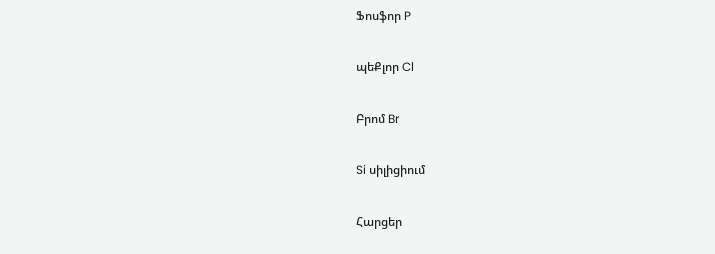Ֆոսֆոր P

պեՔլոր Cl

Բրոմ Br

Si սիլիցիում

Հարցեր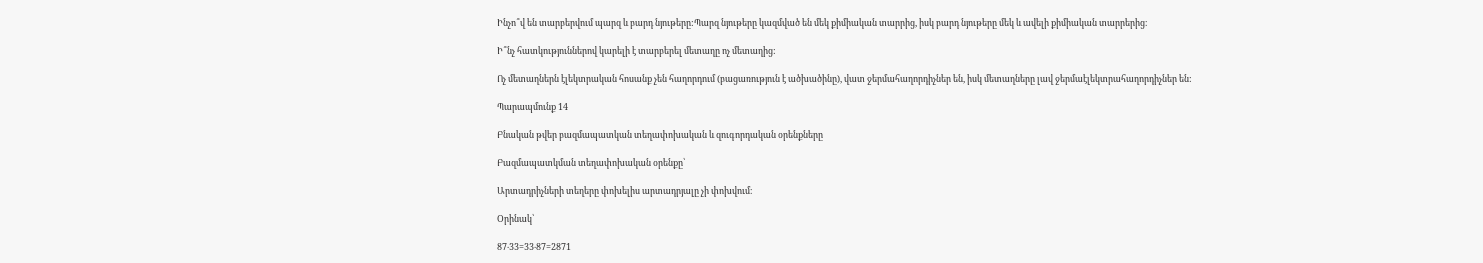Ինչո՞վ են տարբերվում պարզ և բարդ նյութերը:Պարզ նյութերը կազմված են մեկ քիմիական տարրից, իսկ բարդ նյութերը մեկ և ավելի քիմիական տարրերից։

Ի՞նչ հատկություններով կարելի է տարբերել մետաղը ոչ մետաղից:

Ոչ մետաղներն էլեկտրական հոսանք չեն հաղորդում (բացառություն է ածխածինը), վատ ջերմահաղորդիչներ են, իսկ մետաղները լավ ջերմաէլեկտրահաղորդիչներ են:

Պարապմունք 14

Բնական թվեր բազմապատկան տեղափոխական և զուգորդական օրենքները

Բազմապատկման տեղափոխական օրենքը՝

Արտադրիչների տեղերը փոխելիս արտադրյալը չի փոխվում։

Օրինակ՝

87‧33=33‧87=2871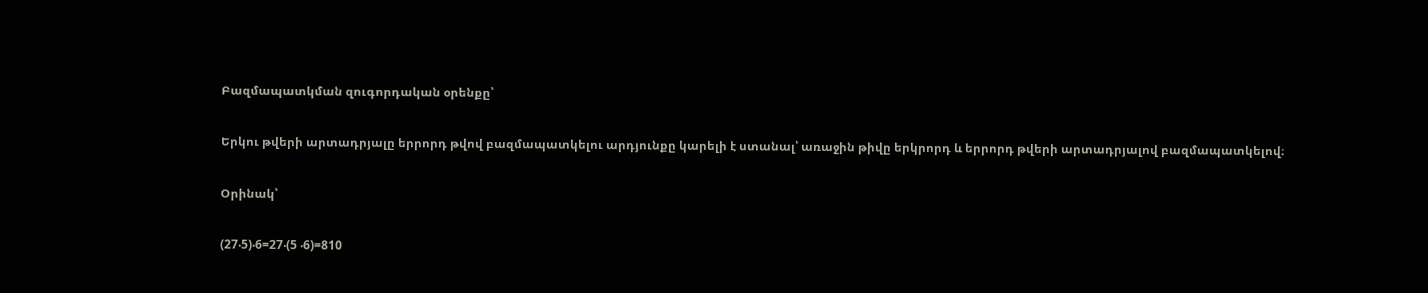Բազմապատկման զուգորդական օրենքը՝

Երկու թվերի արտադրյալը երրորդ թվով բազմապատկելու արդյունքը կարելի է ստանալ՝ առաջին թիվը երկրորդ և երրորդ թվերի արտադրյալով բազմապատկելով։

Օրինակ՝

(27‧5)‧6=27‧(5 ‧6)=810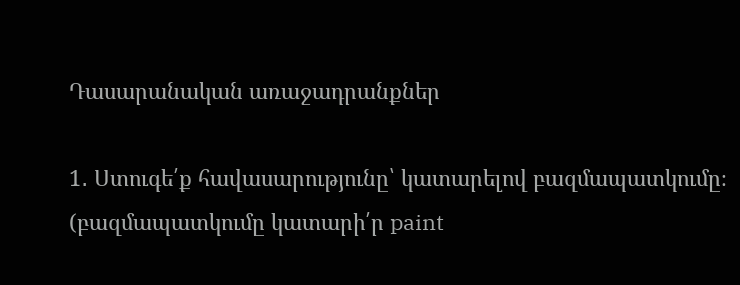Դասարանական առաջադրանքներ

1․ Ստուգե՛ք հավասարությունը՝ կատարելով բազմապատկումը։ (բազմապատկումը կատարի՛ր paint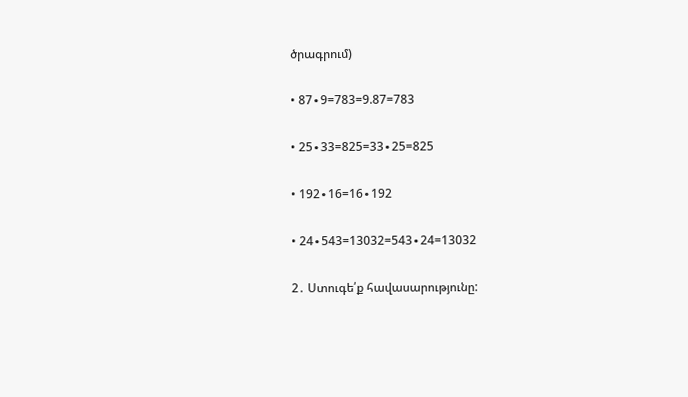ծրագրում)

• 87∙9=783=9.87=783

• 25∙33=825=33∙25=825

• 192∙16=16∙192

• 24∙543=13032=543∙24=13032

2․ Ստուգե՛ք հավասարությունը: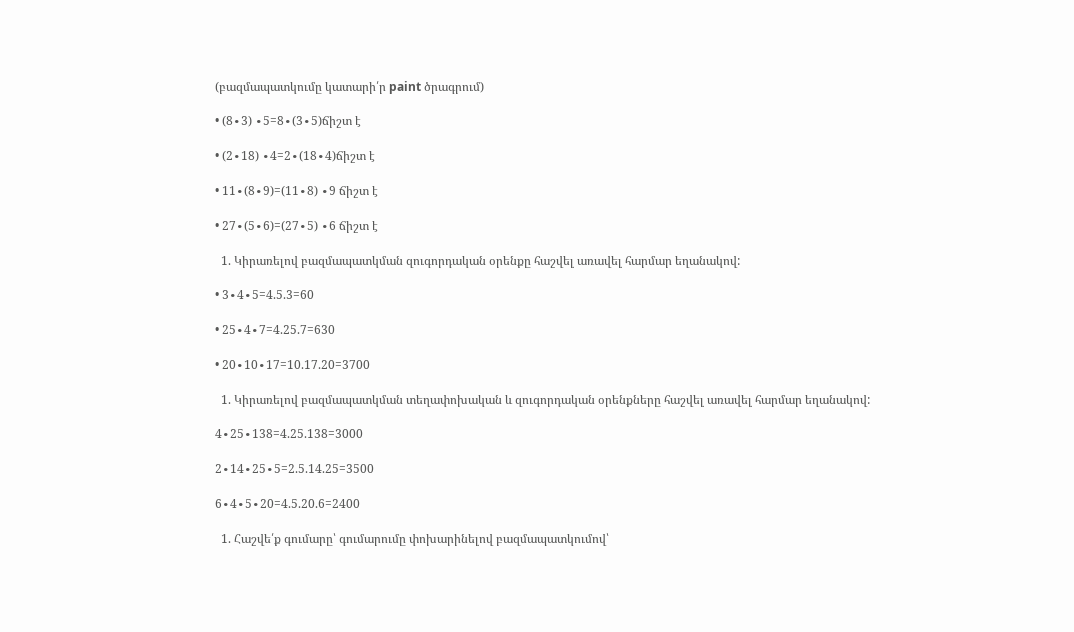(բազմապատկումը կատարի՛ր paint ծրագրում)

• (8∙3) ∙5=8∙(3∙5)ճիշտ է

• (2∙18) ∙4=2∙(18∙4)ճիշտ է

• 11∙(8∙9)=(11∙8) ∙9 ճիշտ է

• 27∙(5∙6)=(27∙5) ∙6 ճիշտ է

  1. Կիրառելով բազմապատկման զուգորդական օրենքը հաշվել առավել հարմար եղանակով:

• 3∙4∙5=4.5.3=60

• 25∙4∙7=4.25.7=630

• 20∙10∙17=10.17.20=3700

  1. Կիրառելով բազմապատկման տեղափոխական և զուգորդական օրենքները հաշվել առավել հարմար եղանակով:

4∙25∙138=4.25.138=3000

2∙14∙25∙5=2.5.14.25=3500

6∙4∙5∙20=4.5.20.6=2400

  1. Հաշվե՛ք գումարը՝ գումարումը փոխարինելով բազմապատկումով՝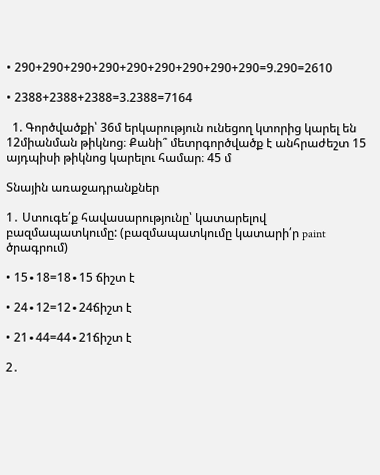• 290+290+290+290+290+290+290+290+290=9.290=2610

• 2388+2388+2388=3.2388=7164

  1. Գործվածքի՝ 36մ երկարություն ունեցող կտորից կարել են 12միանման թիկնոց։ Քանի՞ մետրգործվածք է անհրաժեշտ 15 այդպիսի թիկնոց կարելու համար։ 45 մ

Տնային առաջադրանքներ

1․ Ստուգե՛ք հավասարությունը՝ կատարելով բազմապատկումը: (բազմապատկումը կատարի՛ր paint ծրագրում)

• 15∙18=18∙15 ճիշտ է

• 24∙12=12∙24ճիշտ է

• 21∙44=44∙21ճիշտ է

2․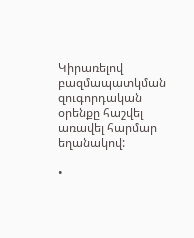Կիրառելով բազմապատկման զուգորդական օրենքը հաշվել առավել հարմար եղանակով:

•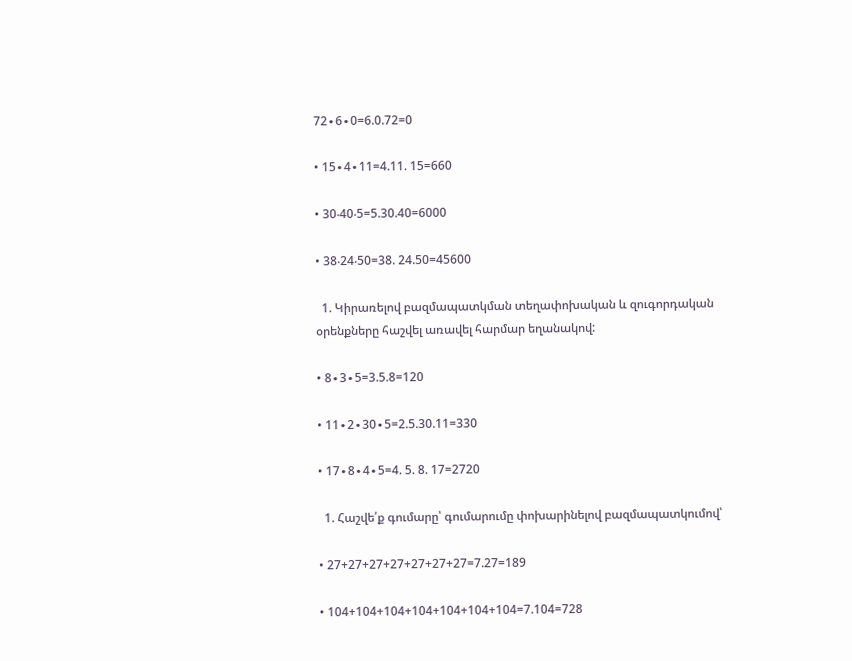72∙6∙0=6.0.72=0

• 15∙4∙11=4.11. 15=660

• 30‧40‧5=5.30.40=6000

• 38‧24‧50=38. 24.50=45600

  1. Կիրառելով բազմապատկման տեղափոխական և զուգորդական օրենքները հաշվել առավել հարմար եղանակով:

• 8∙3∙5=3.5.8=120

• 11∙2∙30∙5=2.5.30.11=330

• 17∙8∙4∙5=4. 5. 8. 17=2720

  1. Հաշվե՛ք գումարը՝ գումարումը փոխարինելով բազմապատկումով՝

• 27+27+27+27+27+27+27=7.27=189

• 104+104+104+104+104+104+104=7.104=728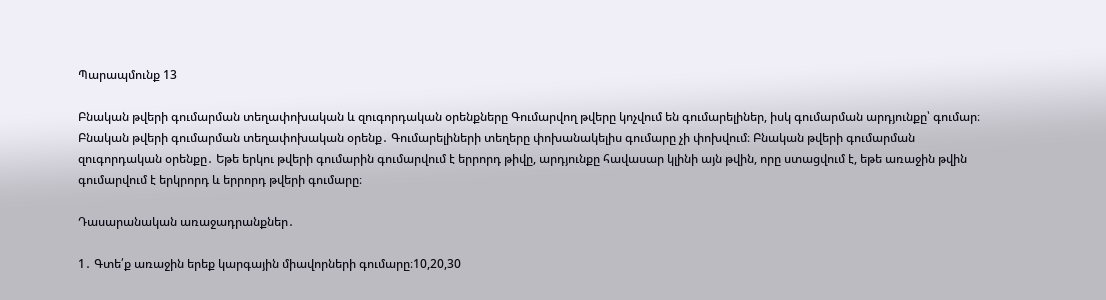Պարապմունք 13

Բնական թվերի գումարման տեղափոխական և զուգորդական օրենքները Գումարվող թվերը կոչվում են գումարելիներ, իսկ գումարման արդյունքը՝ գումար։ Բնական թվերի գումարման տեղափոխական օրենք․ Գումարելիների տեղերը փոխանակելիս գումարը չի փոխվում։ Բնական թվերի գումարման զուգորդական օրենքը․ Եթե երկու թվերի գումարին գումարվում է երրորդ թիվը, արդյունքը հավասար կլինի այն թվին, որը ստացվում է, եթե առաջին թվին գումարվում է երկրորդ և երրորդ թվերի գումարը։

Դասարանական առաջադրանքներ․

1․ Գտե՛ք առաջին երեք կարգային միավորների գումարը։10,20,30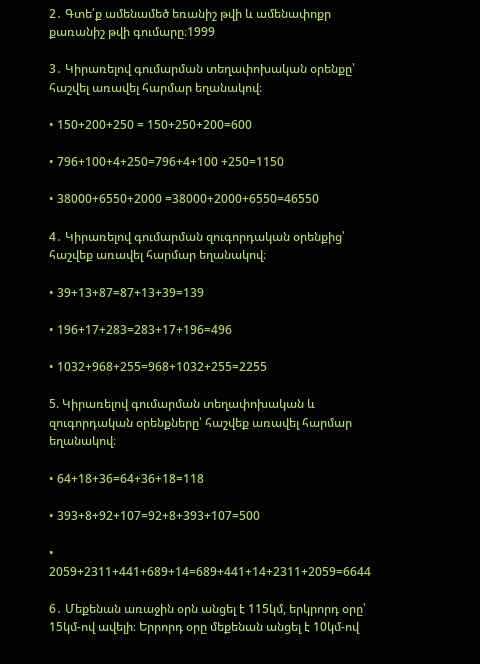2․ Գտե՛ք ամենամեծ եռանիշ թվի և ամենափոքր քառանիշ թվի գումարը։1999

3․ Կիրառելով գումարման տեղափոխական օրենքը՝ հաշվել առավել հարմար եղանակով։

• 150+200+250 = 150+250+200=600

• 796+100+4+250=796+4+100 +250=1150

• 38000+6550+2000 =38000+2000+6550=46550

4․ Կիրառելով գումարման զուգորդական օրենքից՝ հաշվեք առավել հարմար եղանակով։

• 39+13+87=87+13+39=139

• 196+17+283=283+17+196=496

• 1032+968+255=968+1032+255=2255

5. Կիրառելով գումարման տեղափոխական և զուգորդական օրենքները՝ հաշվեք առավել հարմար եղանակով։

• 64+18+36=64+36+18=118

• 393+8+92+107=92+8+393+107=500

• 2059+2311+441+689+14=689+441+14+2311+2059=6644

6․ Մեքենան առաջին օրն անցել է 115կմ, երկրորդ օրը՝ 15կմ-ով ավելի։ Երրորդ օրը մեքենան անցել է 10կմ-ով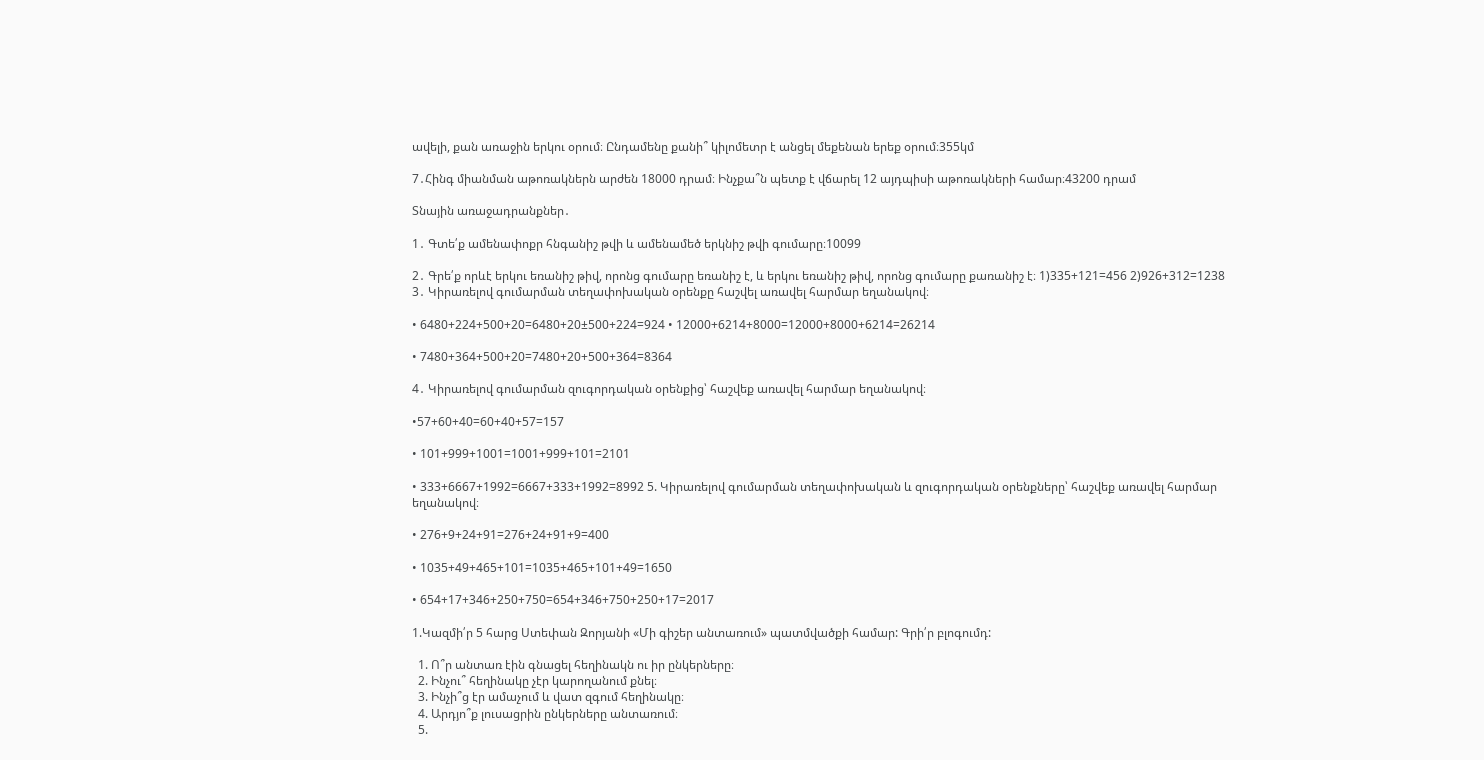ավելի, քան առաջին երկու օրում։ Ընդամենը քանի՞ կիլոմետր է անցել մեքենան երեք օրում։355կմ

7․Հինգ միանման աթոռակներն արժեն 18000 դրամ։ Ինչքա՞ն պետք է վճարել 12 այդպիսի աթոռակների համար։43200 դրամ

Տնային առաջադրանքներ․

1․ Գտե՛ք ամենափոքր հնգանիշ թվի և ամենամեծ երկնիշ թվի գումարը։10099

2․ Գրե՛ք որևէ երկու եռանիշ թիվ, որոնց գումարը եռանիշ է, և երկու եռանիշ թիվ, որոնց գումարը քառանիշ է։ 1)335+121=456 2)926+312=1238 3․ Կիրառելով գումարման տեղափոխական օրենքը հաշվել առավել հարմար եղանակով։

• 6480+224+500+20=6480+20±500+224=924 • 12000+6214+8000=12000+8000+6214=26214

• 7480+364+500+20=7480+20+500+364=8364

4․ Կիրառելով գումարման զուգորդական օրենքից՝ հաշվեք առավել հարմար եղանակով։

•57+60+40=60+40+57=157

• 101+999+1001=1001+999+101=2101

• 333+6667+1992=6667+333+1992=8992 5. Կիրառելով գումարման տեղափոխական և զուգորդական օրենքները՝ հաշվեք առավել հարմար եղանակով։

• 276+9+24+91=276+24+91+9=400

• 1035+49+465+101=1035+465+101+49=1650

• 654+17+346+250+750=654+346+750+250+17=2017

1.Կազմի՛ր 5 հարց Ստեփան Զորյանի «Մի գիշեր անտառում» պատմվածքի համար: Գրի՛ր բլոգումդ:

  1. Ո՞ր անտառ էին գնացել հեղինակն ու իր ընկերները։
  2. Ինչու՞ հեղինակը չէր կարողանում քնել։
  3. Ինչի՞ց էր ամաչում և վատ զգում հեղինակը։
  4. Արդյո՞ք լուսացրին ընկերները անտառում։
  5.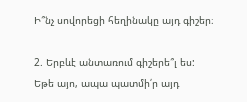Ի՞նչ սովորեցի հեղինակը այդ գիշեր։

2. Երբևէ անտառում գիշերե՞լ ես: Եթե այո, ապա պատմի՛ր այդ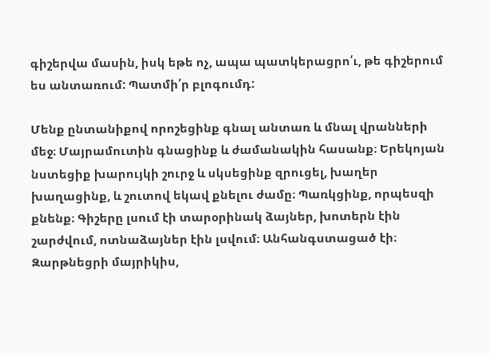գիշերվա մասին, իսկ եթե ոչ, ապա պատկերացրո՛ւ, թե գիշերում ես անտառում: Պատմի՛ր բլոգումդ:

Մենք ընտանիքով որոշեցինք գնալ անտառ և մնալ վրանների մեջ։ Մայրամուտին գնացինք և ժամանակին հասանք։ Երեկոյան նստեցիք խարույկի շուրջ և սկսեցինք զրուցել, խաղեր խաղացինք, և շուտով եկավ քնելու ժամը։ Պառկցինք, որպեսզի քնենք։ Գիշերը լսում էի տարօրինակ ձայներ, խոտերն էին շարժվում, ոտնաձայներ էին լսվում։ Անհանգստացած էի։ Զարթնեցրի մայրիկիս,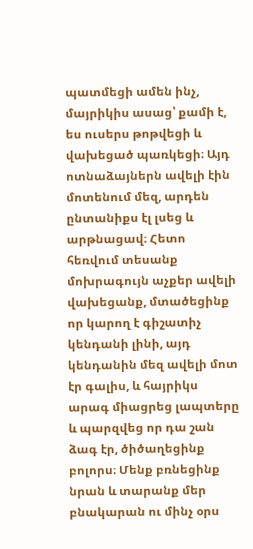պատմեցի ամեն ինչ, մայրիկիս ասաց՝ քամի է, ես ուսերս թոթվեցի և վախեցած պառկեցի։ Այդ ոտնաձայներն ավելի էին մոտենում մեզ, արդեն ընտանիքս էլ լսեց և արթնացավ։ Հետո հեռվում տեսանք մոխրագույն աչքեր ավելի վախեցանք, մտածեցինք որ կարող է գիշատիչ կենդանի լինի, այդ կենդանին մեզ ավելի մոտ էր գալիս, և հայրիկս արագ միացրեց լապտերը և պարզվեց որ դա շան ձագ էր, ծիծաղեցինք բոլորս։ Մենք բռնեցինք նրան և տարանք մեր բնակարան ու մինչ օրս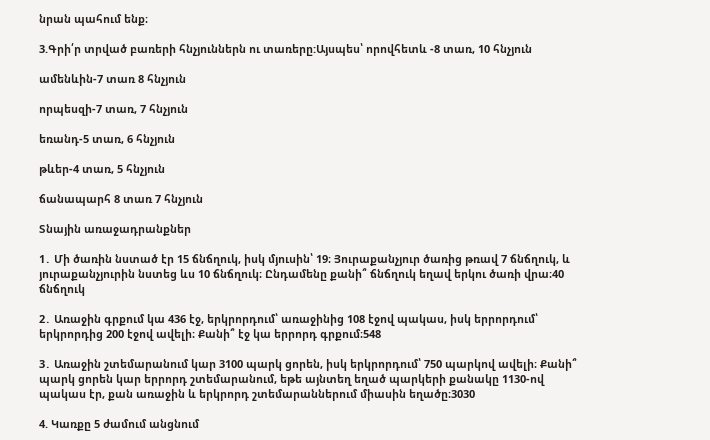նրան պահում ենք։

3.Գրի՛ր տրված բառերի հնչյուններն ու տառերը:Այսպես՝ որովհետև -8 տառ, 10 հնչյուն

ամենևին-7 տառ 8 հնչյուն

որպեսզի-7 տառ, 7 հնչյուն

եռանդ-5 տառ, 6 հնչյուն

թևեր-4 տառ, 5 հնչյուն

ճանապարհ 8 տառ 7 հնչյուն

Տնային առաջադրանքներ

1․ Մի ծառին նստած էր 15 ճնճղուկ, իսկ մյուսին՝ 19։ Յուրաքանչյուր ծառից թռավ 7 ճնճղուկ, և յուրաքանչյուրին նստեց ևս 10 ճնճղուկ։ Ընդամենը քանի՞ ճնճղուկ եղավ երկու ծառի վրա։40 ճնճղուկ

2․ Առաջին գրքում կա 436 էջ, երկրորդում՝ առաջինից 108 էջով պակաս, իսկ երրորդում՝ երկրորդից 200 էջով ավելի։ Քանի՞ էջ կա երրորդ գրքում։548

3․ Առաջին շտեմարանում կար 3100 պարկ ցորեն, իսկ երկրորդում՝ 750 պարկով ավելի։ Քանի՞ պարկ ցորեն կար երրորդ շտեմարանում, եթե այնտեղ եղած պարկերի քանակը 1130-ով պակաս էր, քան առաջին և երկրորդ շտեմարաններում միասին եղածը։3030

4. Կառքը 5 ժամում անցնում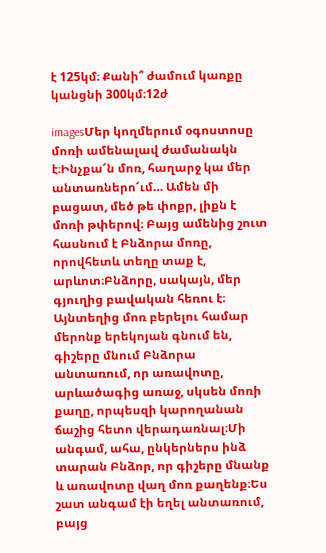է 125կմ։ Քանի՞ ժամում կառքը կանցնի 300կմ։12ժ

imagesՄեր կողմերում օգոստոսը մոռի ամենալավ ժամանակն է։Ինչքա՜ն մոռ, հաղարջ կա մեր անտառներո՜ւմ… Ամեն մի բացատ, մեծ թե փոքր, լիքն է մոռի թփերով։ Բայց ամենից շուտ հասնում է Բնձորա մոռը, որովհետև տեղը տաք է, արևոտ։Բնձորը, սակայն, մեր գյուղից բավական հեռու է։ Այնտեղից մոռ բերելու համար մերոնք երեկոյան գնում են, գիշերը մնում Բնձորա անտառում, որ առավոտը, արևածագից առաջ, սկսեն մոռի քաղը, որպեսզի կարողանան ճաշից հետո վերադառնալ։Մի անգամ, ահա, ընկերներս ինձ տարան Բնձոր, որ գիշերը մնանք և առավոտը վաղ մոռ քաղենք։Ես շատ անգամ էի եղել անտառում, բայց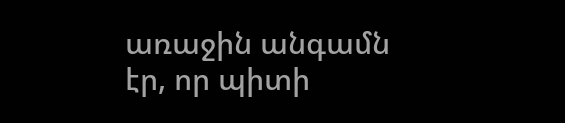առաջին անգամն էր, որ պիտի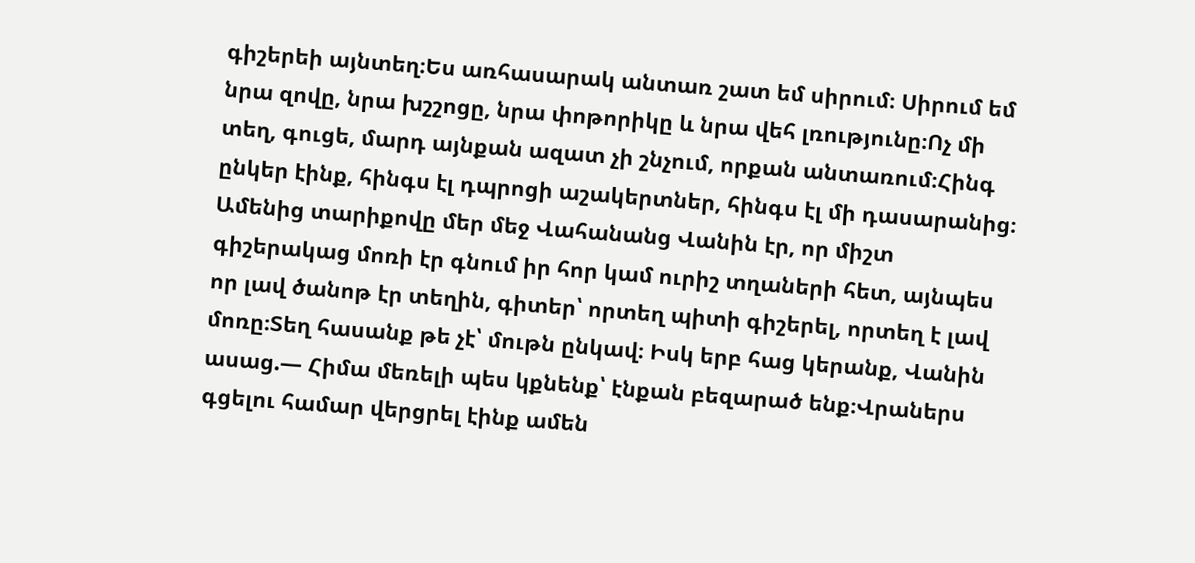գիշերեի այնտեղ։Ես առհասարակ անտառ շատ եմ սիրում։ Սիրում եմ նրա զովը, նրա խշշոցը, նրա փոթորիկը և նրա վեհ լռությունը։Ոչ մի տեղ, գուցե, մարդ այնքան ազատ չի շնչում, որքան անտառում։Հինգ ընկեր էինք, հինգս էլ դպրոցի աշակերտներ, հինգս էլ մի դասարանից։ Ամենից տարիքովը մեր մեջ Վահանանց Վանին էր, որ միշտ գիշերակաց մոռի էր գնում իր հոր կամ ուրիշ տղաների հետ, այնպես որ լավ ծանոթ էր տեղին, գիտեր՝ որտեղ պիտի գիշերել, որտեղ է լավ մոռը։Տեղ հասանք թե չէ՝ մութն ընկավ։ Իսկ երբ հաց կերանք, Վանին ասաց.— Հիմա մեռելի պես կքնենք՝ էնքան բեզարած ենք։Վրաներս գցելու համար վերցրել էինք ամեն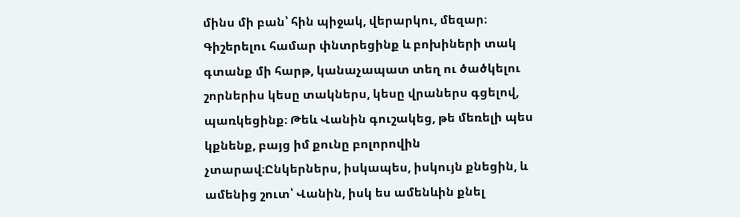մինս մի բան՝ հին պիջակ, վերարկու, մեզար։ Գիշերելու համար փնտրեցինք և բոխիների տակ գտանք մի հարթ, կանաչապատ տեղ ու ծածկելու շորներիս կեսը տակներս, կեսը վրաներս գցելով, պառկեցինք։ Թեև Վանին գուշակեց, թե մեռելի պես կքնենք, բայց իմ քունը բոլորովին չտարավ։Ընկերներս, իսկապես, իսկույն քնեցին, և ամենից շուտ՝ Վանին, իսկ ես ամենևին քնել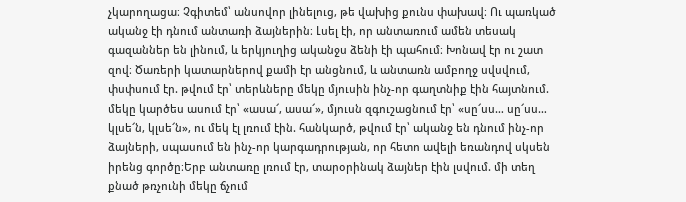չկարողացա։ Չգիտեմ՝ անսովոր լինելուց, թե վախից քունս փախավ։ Ու պառկած ականջ էի դնում անտառի ձայներին։ Լսել էի, որ անտառում ամեն տեսակ գազաններ են լինում, և երկյուղից ականջս ձենի էի պահում։ Խոնավ էր ու շատ զով։ Ծառերի կատարներով քամի էր անցնում, և անտառն ամբողջ սվսվում, փսփսում էր. թվում էր՝ տերևները մեկը մյուսին ինչ-որ գաղտնիք էին հայտնում. մեկը կարծես ասում էր՝ «ասա՜, ասա՜», մյուսն զգուշացնում էր՝ «սը՜սս… սը՜սս… կլսե՜ն, կլսե՜ն», ու մեկ էլ լռում էին. հանկարծ, թվում էր՝ ականջ են դնում ինչ-որ ձայների, սպասում են ինչ-որ կարգադրության, որ հետո ավելի եռանդով սկսեն իրենց գործը։Երբ անտառը լռում էր, տարօրինակ ձայներ էին լսվում. մի տեղ քնած թռչունի մեկը ճչում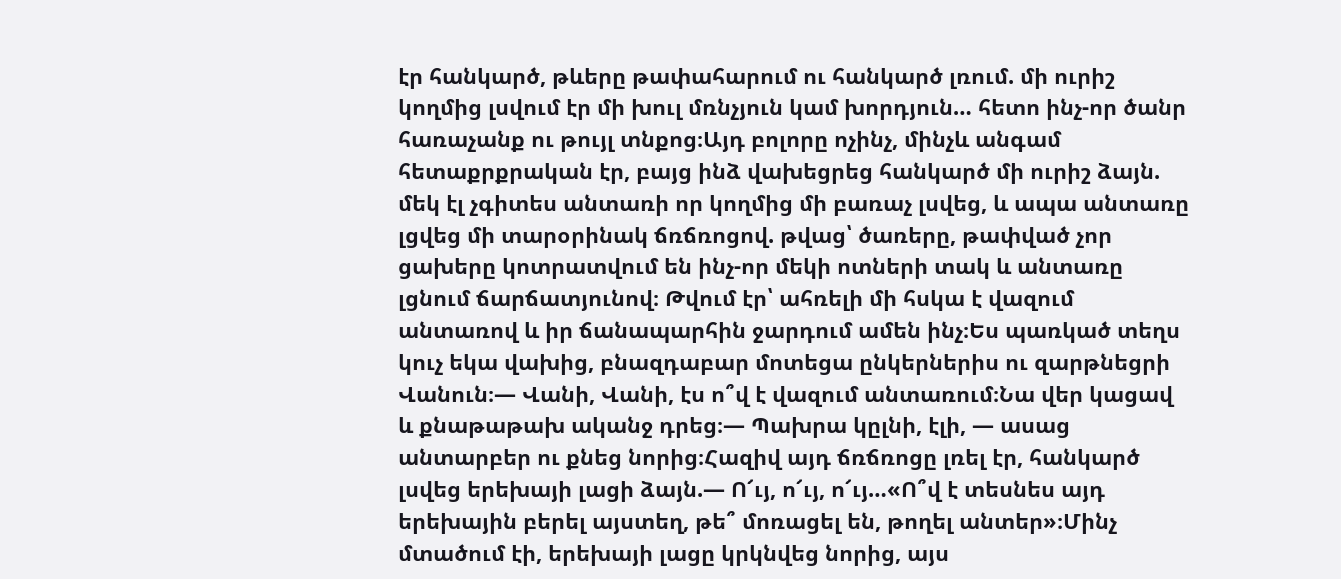էր հանկարծ, թևերը թափահարում ու հանկարծ լռում. մի ուրիշ կողմից լսվում էր մի խուլ մռնչյուն կամ խորդյուն… հետո ինչ-որ ծանր հառաչանք ու թույլ տնքոց։Այդ բոլորը ոչինչ, մինչև անգամ հետաքրքրական էր, բայց ինձ վախեցրեց հանկարծ մի ուրիշ ձայն. մեկ էլ չգիտես անտառի որ կողմից մի բառաչ լսվեց, և ապա անտառը լցվեց մի տարօրինակ ճռճռոցով. թվաց՝ ծառերը, թափված չոր ցախերը կոտրատվում են ինչ-որ մեկի ոտների տակ և անտառը լցնում ճարճատյունով։ Թվում էր՝ ահռելի մի հսկա է վազում անտառով և իր ճանապարհին ջարդում ամեն ինչ։Ես պառկած տեղս կուչ եկա վախից, բնազդաբար մոտեցա ընկերներիս ու զարթնեցրի Վանուն։— Վանի, Վանի, էս ո՞վ է վազում անտառում։Նա վեր կացավ և քնաթաթախ ականջ դրեց։— Պախրա կըլնի, էլի, — ասաց անտարբեր ու քնեց նորից։Հազիվ այդ ճռճռոցը լռել էր, հանկարծ լսվեց երեխայի լացի ձայն.— Ո՜ւյ, ո՜ւյ, ո՜ւյ…«Ո՞վ է տեսնես այդ երեխային բերել այստեղ, թե՞ մոռացել են, թողել անտեր»։Մինչ մտածում էի, երեխայի լացը կրկնվեց նորից, այս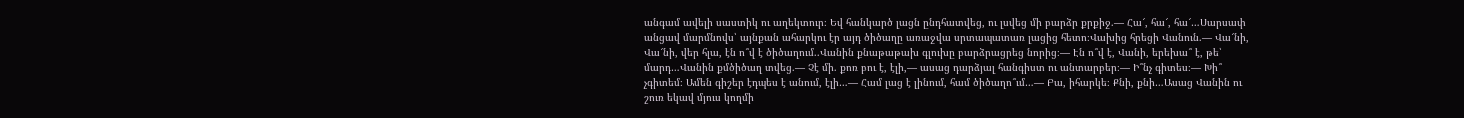անգամ ավելի սաստիկ ու աղեկտուր։ Եվ հանկարծ լացն ընդհատվեց, ու լսվեց մի բարձր քրքիջ.— Հա՜, հա՜, հա՜…Սարսափ անցավ մարմնովս՝ այնքան ահարկու էր այդ ծիծաղը առաջվա սրտապատառ լացից հետո։Վախից հրեցի Վանուն.— Վա՜նի, Վա՜նի, վեր հլա, էն ո՞վ է ծիծաղում..Վանին քնաթաթախ գլուխը բարձրացրեց նորից։— Էն ո՞վ է, Վանի, երեխա՞ է, թե՝ մարդ…Վանին քմծիծաղ տվեց.— Չէ մի. քոռ բու է, էլի,— ասաց դարձյալ հանգիստ ու անտարբեր։— Ի՞նչ գիտես։— Խի՞ չգիտեմ։ Ամեն գիշեր էդպես է անում, էլի…— Համ լաց է լինում, համ ծիծաղո՞ւմ…— Բա, իհարկե։ Քնի, քնի…Ասաց Վանին ու շուռ եկավ մյուս կողմի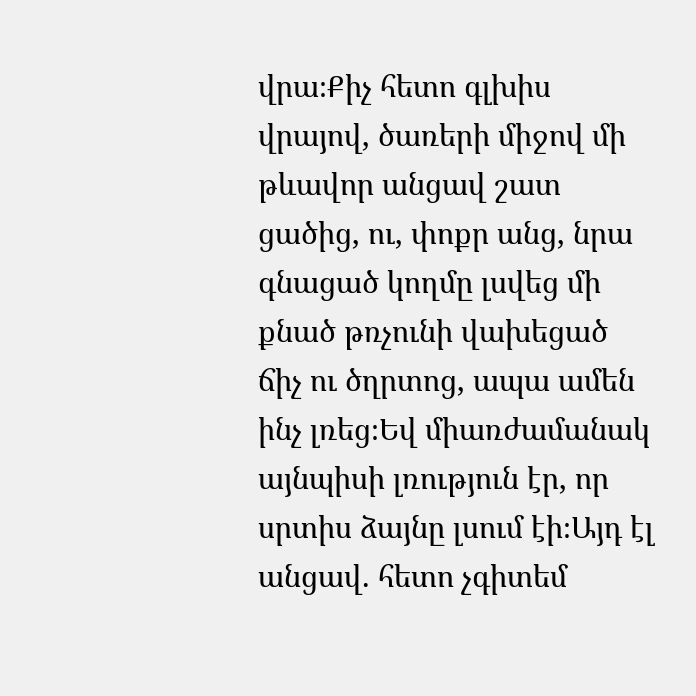վրա։Քիչ հետո գլխիս վրայով, ծառերի միջով մի թևավոր անցավ շատ ցածից, ու, փոքր անց, նրա գնացած կողմը լսվեց մի քնած թռչունի վախեցած ճիչ ու ծղրտոց, ապա ամեն ինչ լռեց։Եվ միառժամանակ այնպիսի լռություն էր, որ սրտիս ձայնը լսում էի։Այդ էլ անցավ. հետո չգիտեմ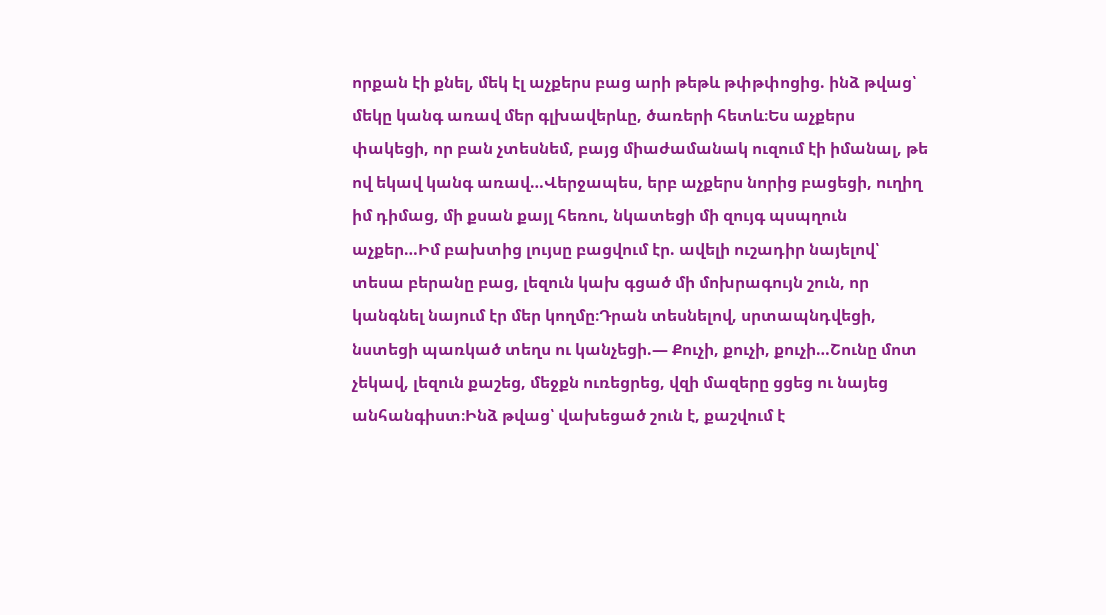որքան էի քնել, մեկ էլ աչքերս բաց արի թեթև թփթփոցից. ինձ թվաց՝ մեկը կանգ առավ մեր գլխավերևը, ծառերի հետև։Ես աչքերս փակեցի, որ բան չտեսնեմ, բայց միաժամանակ ուզում էի իմանալ, թե ով եկավ կանգ առավ…Վերջապես, երբ աչքերս նորից բացեցի, ուղիղ իմ դիմաց, մի քսան քայլ հեռու, նկատեցի մի զույգ պսպղուն աչքեր…Իմ բախտից լույսը բացվում էր. ավելի ուշադիր նայելով՝ տեսա բերանը բաց, լեզուն կախ գցած մի մոխրագույն շուն, որ կանգնել նայում էր մեր կողմը։Դրան տեսնելով, սրտապնդվեցի, նստեցի պառկած տեղս ու կանչեցի.— Քուչի, քուչի, քուչի…Շունը մոտ չեկավ, լեզուն քաշեց, մեջքն ուռեցրեց, վզի մազերը ցցեց ու նայեց անհանգիստ։Ինձ թվաց՝ վախեցած շուն է, քաշվում է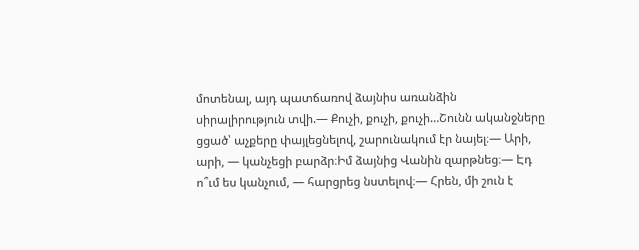մոտենալ, այդ պատճառով ձայնիս առանձին սիրալիրություն տվի.— Քուչի, քուչի, քուչի…Շունն ականջները ցցած՝ աչքերը փայլեցնելով, շարունակում էր նայել։— Արի, արի, — կանչեցի բարձր։Իմ ձայնից Վանին զարթնեց։— Էդ ո՞ւմ ես կանչում, — հարցրեց նստելով։— Հրեն, մի շուն է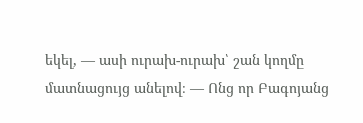եկել, — ասի ուրախ-ուրախ՝ շան կողմը մատնացույց անելով։ — Ոնց որ Բագոյանց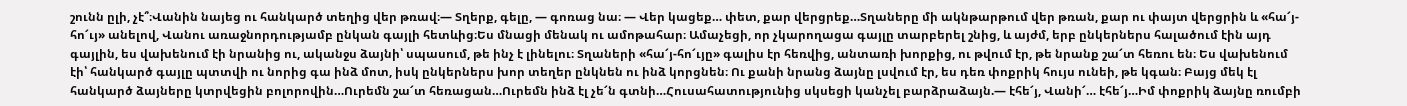շունն ըլի, չէ՞։Վանին նայեց ու հանկարծ տեղից վեր թռավ։— Տղերք, գելը, — գոռաց նա։ — Վեր կացեք… փետ, քար վերցրեք…Տղաները մի ակնթարթում վեր թռան, քար ու փայտ վերցրին և «հա՜յ-հո՜ւյ» անելով, Վանու առաջնորդությամբ ընկան գայլի հետևից։Ես մնացի մենակ ու ամոթահար։ Ամաչեցի, որ չկարողացա գայլը տարբերել շնից, և այժմ, երբ ընկերներս հալածում էին այդ գայլին, ես վախենում էի նրանից ու, ականջս ձայնի՝ սպասում, թե ինչ է լինելու։ Տղաների «հա՜յ-հո՜ւյը» գալիս էր հեռվից, անտառի խորքից, ու թվում էր, թե նրանք շա՜տ հեռու են։ Ես վախենում էի՝ հանկարծ գայլը պտտվի ու նորից գա ինձ մոտ, իսկ ընկերներս խոր տեղեր ընկնեն ու ինձ կորցնեն։ Ու քանի նրանց ձայնը լսվում էր, ես դեռ փոքրիկ հույս ունեի, թե կգան։ Բայց մեկ էլ հանկարծ ձայները կտրվեցին բոլորովին…Ուրեմն շա՜տ հեռացան…Ուրեմն ինձ էլ չե՜ն գտնի…Հուսահատությունից սկսեցի կանչել բարձրաձայն.— էհե՜յ, Վանի՜… էհե՜յ…Իմ փոքրիկ ձայնը ռումբի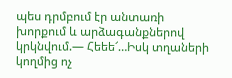պես դրմբում էր անտառի խորքում և արձագանքներով կրկնվում.— Հեեե՜…Իսկ տղաների կողմից ոչ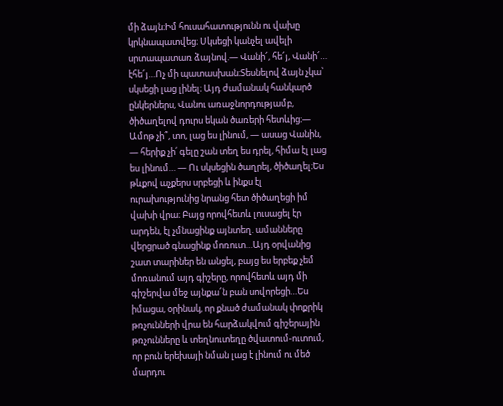մի ձայն։Իմ հուսահատությունն ու վախը կրկնապատվեց։ Սկսեցի կանչել ավելի սրտապատառ ձայնով.— Վանի՜, հե՜յ, Վանի՜… էհե՜յ…Ոչ մի պատասխան։Տեսնելով ձայն չկա՝ սկսեցի լաց լինել։ Այդ ժամանակ հանկարծ ընկերներս, Վանու առաջնորդությամբ, ծիծաղելով դուրս եկան ծառերի հետևից։— Ամոթ չի՞, տո, լաց ես լինում, — ասաց Վանին, — հերիք չի՛ գելը շան տեղ ես դրել, հիմա էլ լաց ես լինում… — Ու սկսեցին ծաղրել, ծիծաղել։Ես թևքով աչքերս սրբեցի և ինքս էլ ուրախությունից նրանց հետ ծիծաղեցի իմ վախի վրա։ Բայց որովհետև լուսացել էր արդեն, էլ չմնացինք այնտեղ. ամանները վերցրած գնացինք մոռուտ…Այդ օրվանից շատ տարիներ են անցել, բայց ես երբեք չեմ մոռանում այդ գիշերը, որովհետև այդ մի գիշերվա մեջ այնքա՜ն բան սովորեցի…Ես իմացա, օրինակ, որ քնած ժամանակ փոքրիկ թռչունների վրա են հարձակվում գիշերային թռչունները և տեղնուտեղը ծվատում-ուտում, որ բուն երեխայի նման լաց է լինում ու մեծ մարդու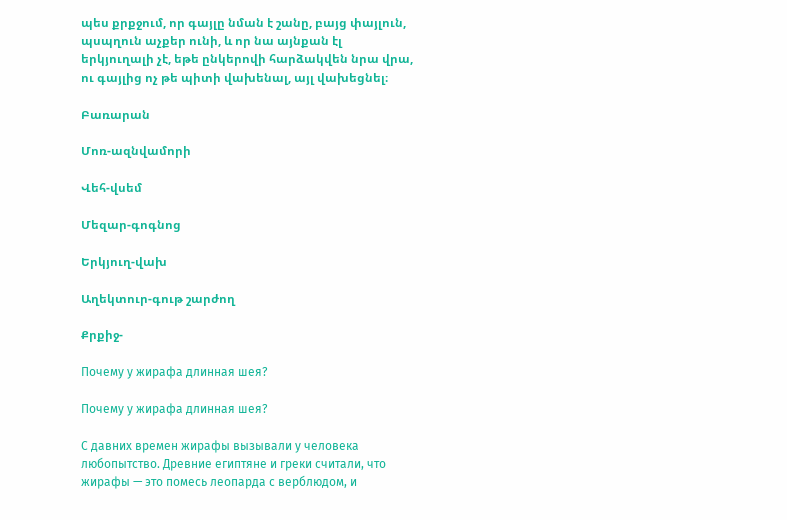պես քրքջում, որ գայլը նման է շանը, բայց փայլուն, պսպղուն աչքեր ունի, և որ նա այնքան էլ երկյուղալի չէ, եթե ընկերովի հարձակվեն նրա վրա, ու գայլից ոչ թե պիտի վախենալ, այլ վախեցնել։

Բառարան

Մոռ-ազնվամորի

Վեհ-վսեմ

Մեզար-գոգնոց

Երկյուղ-վախ

Աղեկտուր-գութ շարժող

Քրքիջ-

Почему у жирафа длинная шея?

Почему у жирафа длинная шея?

С давних времен жирафы вызывали у человека любопытство. Древние египтяне и греки считали, что жирафы — это помесь леопарда с верблюдом, и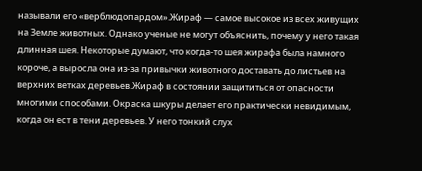называли его «верблюдопардом».Жираф — самое высокое из всех живущих на Земле животных. Однако ученые не могут объяснить, почему у него такая длинная шея. Некоторые думают, что когда-то шея жирафа была намного короче, а выросла она из-за привычки животного доставать до листьев на верхних ветках деревьев.Жираф в состоянии защититься от опасности многими способами. Окраска шкуры делает его практически невидимым, когда он ест в тени деревьев. У него тонкий слух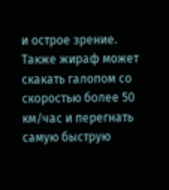и острое зрение. Также жираф может скакать галопом со скоростью более 50 км/час и перегнать самую быструю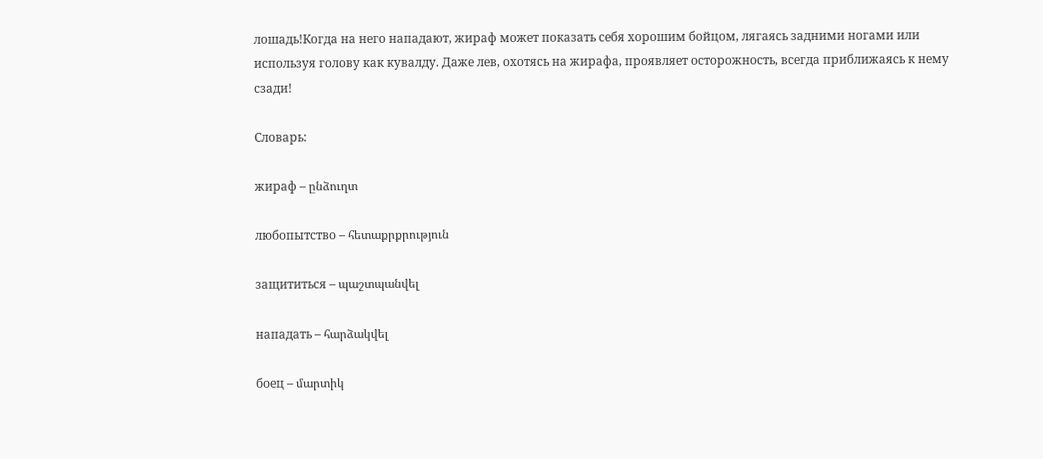лошадь!Когда на него нападают, жираф может показать себя хорошим бойцом, лягаясь задними ногами или используя голову как кувалду. Даже лев, охотясь на жирафа, проявляет осторожность, всегда приближаясь к нему сзади!

Словарь:

жираф – ընձուղտ

любопытство – հետաքրքրություն

защититься – պաշտպանվել

нападать – հարձակվել

боец – մարտիկ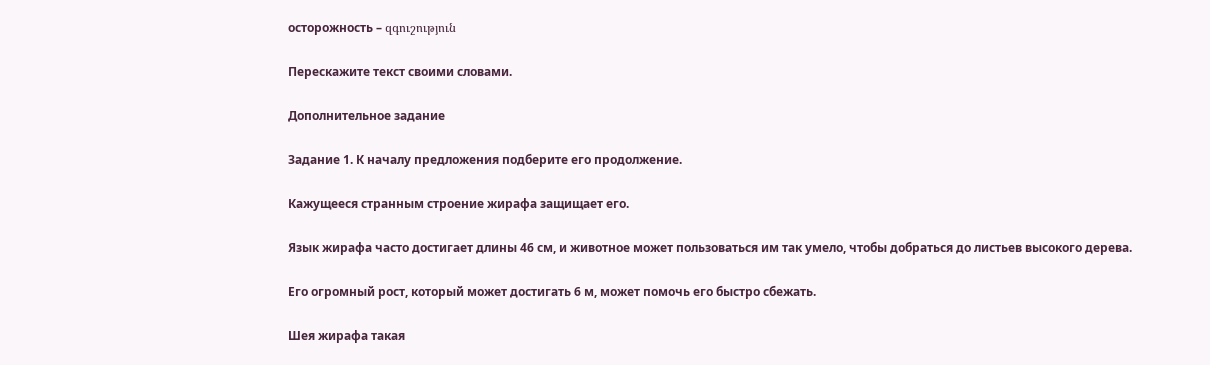осторожность – զգուշություն

Перескажите текст своими словами.

Дополнительное задание

Задание 1. К началу предложения подберите его продолжение.

Кажущееся странным строение жирафа защищает его.

Язык жирафа часто достигает длины 46 см, и животное может пользоваться им так умело, чтобы добраться до листьев высокого дерева.

Его огромный рост, который может достигать 6 м, может помочь его быстро сбежать.

Шея жирафа такая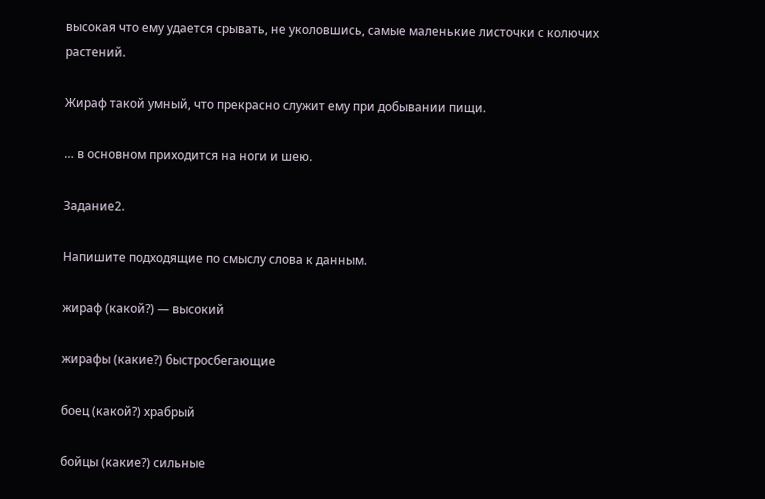высокая что ему удается срывать, не уколовшись, самые маленькие листочки с колючих растений.

Жираф такой умный, что прекрасно служит ему при добывании пищи.

… в основном приходится на ноги и шею.

Задание2.

Напишите подходящие по смыслу слова к данным.

жираф (какой?) — высокий

жирафы (какие?) быстросбегающие

боец (какой?) храбрый

бойцы (какие?) сильные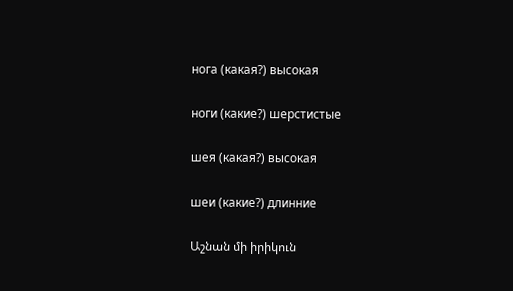нога (какая?) высокая

ноги (какие?) шерстистые

шея (какая?) высокая

шеи (какие?) длинние

Աշնան մի իրիկուն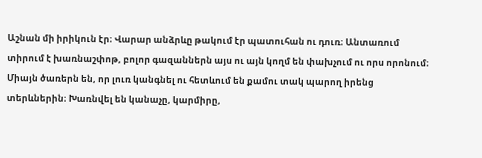Աշնան մի իրիկուն էր։ Վարար անձրևը թակում էր պատուհան ու դուռ։ Անտառում տիրում է խառնաշփոթ, բոլոր գազաններն այս ու այն կողմ են փախչում ու որս որոնում։ Միայն ծառերն են, որ լուռ կանգնել ու հետևում են քամու տակ պարող իրենց տերևներին։ Խառնվել են կանաչը, կարմիրը,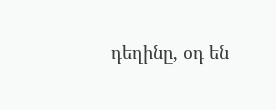դեղինը, օդ են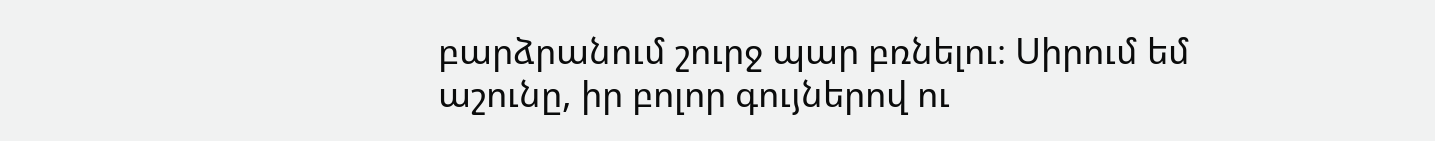բարձրանում շուրջ պար բռնելու։ Սիրում եմ աշունը, իր բոլոր գույներով ու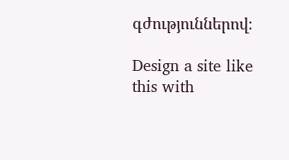գժություններով։

Design a site like this with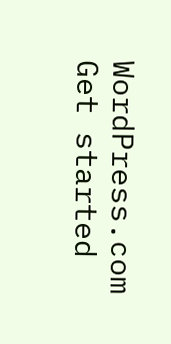WordPress.com
Get started